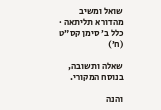שואל ומשיב מהדורא תליתאה · כלל ב׳ סימן קס״ט (ח׳)

שאלה ותשובה, בנוסח המקורי.

והנה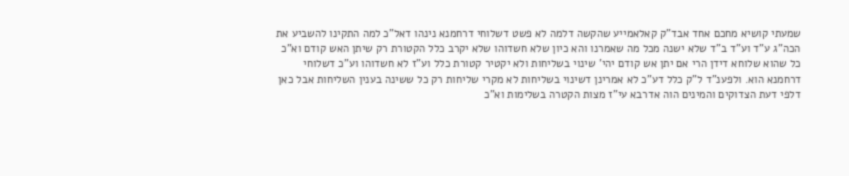שמעתי קושיא מחכם אחד אבד"ק קאלאמייע שהקשה דלמה לא פשט דשלוחי דרחמנא נינהו דאל"כ למה התקינו להשביע את הכה"ג ע"ד וע"ד ב"ד שלא ישנה מכל מה שאמרנו והא כיון שלא חשדוהו שלא יקרב כלל הקטורת רק שיתן האש קודם וא"כ כל שהוא שלוחא דידן הרי אם יתן אש קודם יהי' שינוי בשליחות ולא יקטיר קטורת כלל וע"ז לא חשדוהו וע"כ דשלוחי דרחמנא הוא. ולפענ"ד ל"ק כלל דע"כ לא אמרינן דשינוי בשליחות לא מקרי שליחות רק כל ששינה בענין השליחות אבל כאן דלפי דעת הצדוקים והמינים הוה אדרבא עי"ז מצות הקטרה בשלימות וא"כ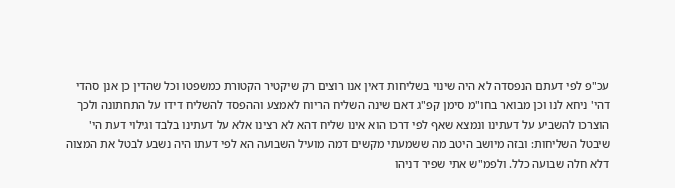עכ"פ לפי דעתם הנפסדה לא היה שינוי בשליחות דאין אנו רוצים רק שיקטיר הקטורת כמשפטו וכל שהדין כן אנן סהדי דהי' ניחא לנו וכן מבואר בחו"מ סימן קפ"ג דאם שינה השליח הריוח לאמצע וההפסד להשליח דידו על התחתונה ולכך הוצרכו להשביע על דעתינו ונמצא שאף לפי דרכו הוא אינו שליח דהא לא רצינו אלא על דעתינו בלבד וגילוי דעת הי' שיבטל השליחות: ובזה מיושב היטב מה ששמעתי מקשים דמה מועיל השבועה הא לפי דעתו היה נשבע לבטל את המצוה דלא חלה שבועה כלל. ולפמ"ש אתי שפיר דניהו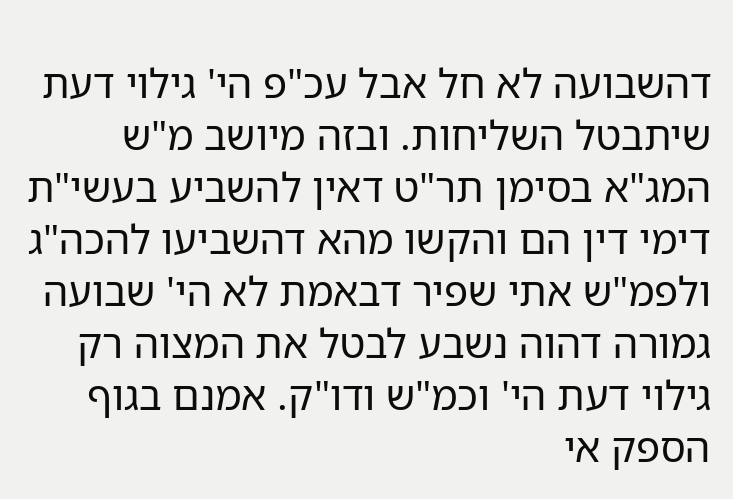דהשבועה לא חל אבל עכ"פ הי' גילוי דעת שיתבטל השליחות. ובזה מיושב מ"ש המג"א בסימן תר"ט דאין להשביע בעשי"ת דימי דין הם והקשו מהא דהשביעו להכה"ג ולפמ"ש אתי שפיר דבאמת לא הי' שבועה גמורה דהוה נשבע לבטל את המצוה רק גילוי דעת הי' וכמ"ש ודו"ק. אמנם בגוף הספק אי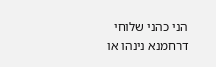הני כהני שלוחי דרחמנא נינהו או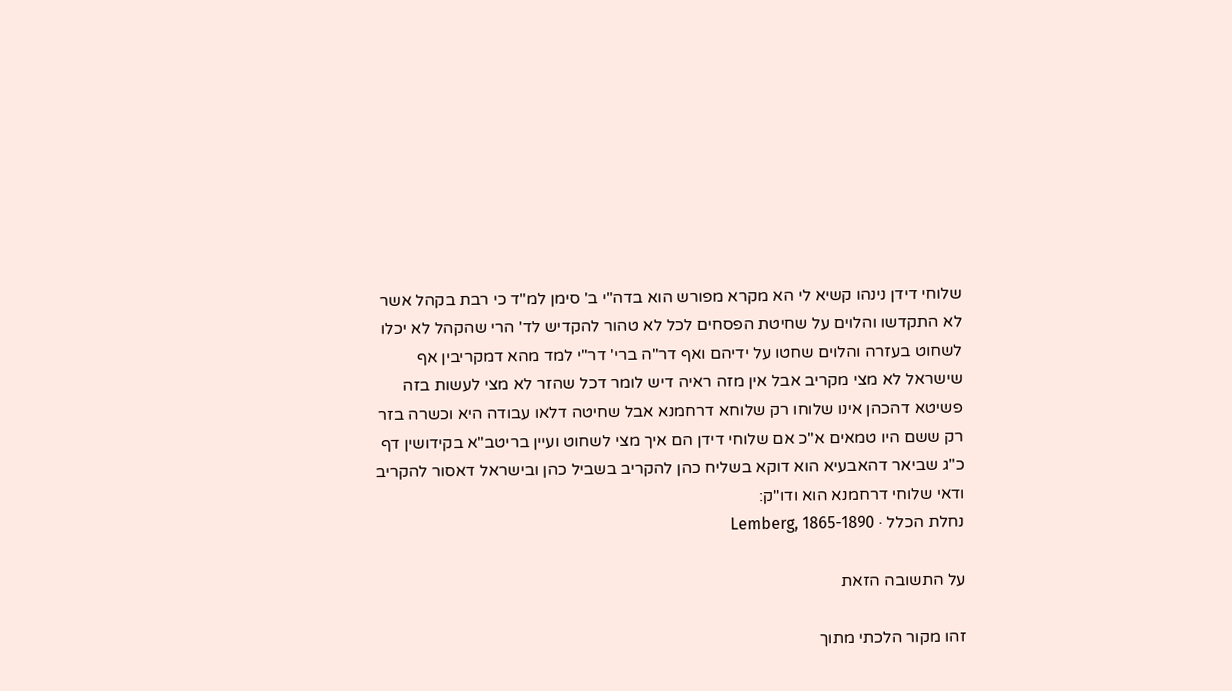שלוחי דידן נינהו קשיא לי הא מקרא מפורש הוא בדה"י ב' סימן למ"ד כי רבת בקהל אשר לא התקדשו והלוים על שחיטת הפסחים לכל לא טהור להקדיש לד' הרי שהקהל לא יכלו לשחוט בעזרה והלוים שחטו על ידיהם ואף דר"ה ברי' דר"י למד מהא דמקריבין אף שישראל לא מצי מקריב אבל אין מזה ראיה דיש לומר דכל שהזר לא מצי לעשות בזה פשיטא דהכהן אינו שלוחו רק שלוחא דרחמנא אבל שחיטה דלאו עבודה היא וכשרה בזר רק ששם היו טמאים א"כ אם שלוחי דידן הם איך מצי לשחוט ועיין בריטב"א בקידושין דף כ"ג שביאר דהאבעיא הוא דוקא בשליח כהן להקריב בשביל כהן ובישראל דאסור להקריב ודאי שלוחי דרחמנא הוא ודו"ק:
נחלת הכלל · Lemberg, 1865-1890

על התשובה הזאת

זהו מקור הלכתי מתוך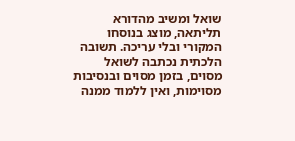שואל ומשיב מהדורא תליתאה, מוצג בנוסחו המקורי ובלי עריכה. תשובה הלכתית נכתבה לשואל מסוים, בזמן מסוים ובנסיבות מסוימות, ואין ללמוד ממנה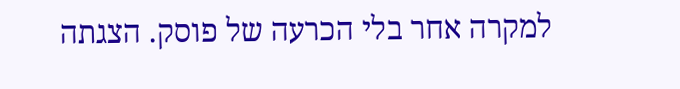למקרה אחר בלי הכרעה של פוסק. הצגתה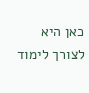כאן היא לצורך לימוד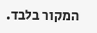המקור בלבד.